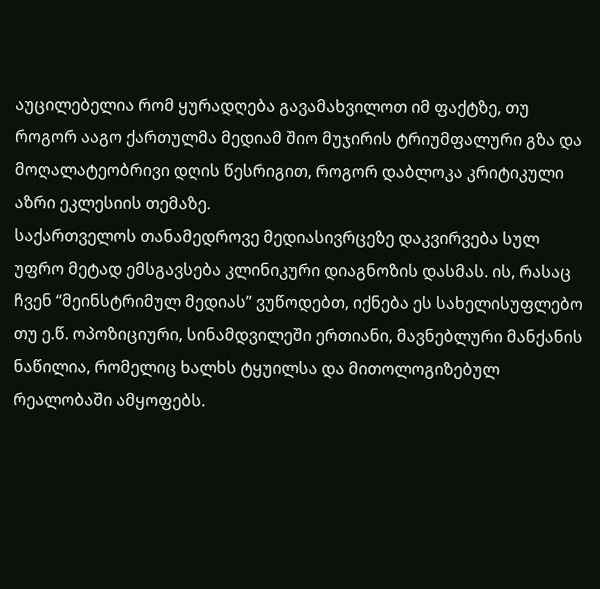აუცილებელია რომ ყურადღება გავამახვილოთ იმ ფაქტზე, თუ როგორ ააგო ქართულმა მედიამ შიო მუჯირის ტრიუმფალური გზა და მოღალატეობრივი დღის წესრიგით, როგორ დაბლოკა კრიტიკული აზრი ეკლესიის თემაზე.
საქართველოს თანამედროვე მედიასივრცეზე დაკვირვება სულ უფრო მეტად ემსგავსება კლინიკური დიაგნოზის დასმას. ის, რასაც ჩვენ “მეინსტრიმულ მედიას” ვუწოდებთ, იქნება ეს სახელისუფლებო თუ ე.წ. ოპოზიციური, სინამდვილეში ერთიანი, მავნებლური მანქანის ნაწილია, რომელიც ხალხს ტყუილსა და მითოლოგიზებულ რეალობაში ამყოფებს.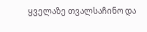ყველაზე თვალსაჩინო და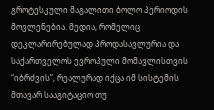გროტესკული მაგალითი ბოლო პერიოდის მოვლენებია. მედია, რომელიც დეკლარირებულად პროდასავლურია და საქართველოს ევროპული მომავლისთვის “იბრძვის”, რეალურად იქცა იმ სისტემის მთავარ სააგიტაციო თუ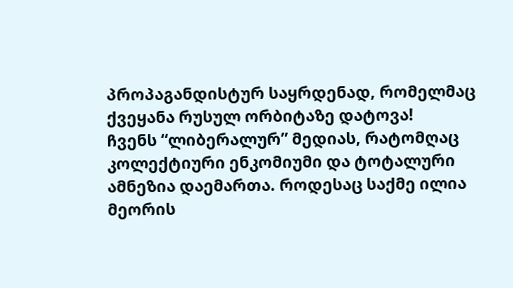პროპაგანდისტურ საყრდენად, რომელმაც ქვეყანა რუსულ ორბიტაზე დატოვა!
ჩვენს “ლიბერალურ” მედიას, რატომღაც კოლექტიური ენკომიუმი და ტოტალური ამნეზია დაემართა. როდესაც საქმე ილია მეორის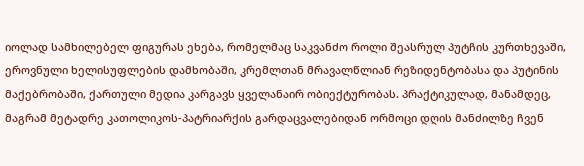იოლად სამხილებელ ფიგურას ეხება, რომელმაც საკვანძო როლი შეასრულ პუტჩის კურთხევაში, ეროვნული ხელისუფლების დამხობაში, კრემლთან მრავალწლიან რეზიდენტობასა და პუტინის მაქებრობაში, ქართული მედია კარგავს ყველანაირ ობიექტურობას. პრაქტიკულად, მანამდეც, მაგრამ მეტადრე კათოლიკოს-პატრიარქის გარდაცვალებიდან ორმოცი დღის მანძილზე ჩვენ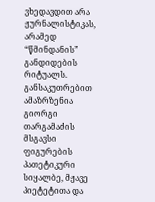ვხედავდით არა ჟურნალისტიკას, არამედ “წმინდანის” განდიდების რიტუალს. განსაკუთრებით ამაზრზენია გიორგი თარგამაძის მსგავსი ფიგურების პათეტიკური სიყალბე, მჟავე პიეტეტითა და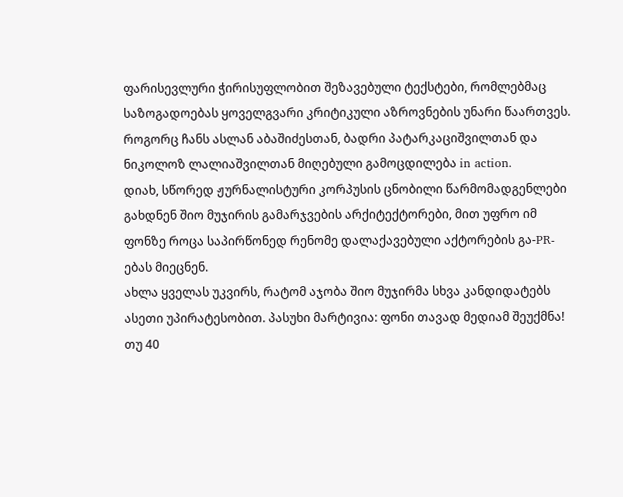ფარისევლური ჭირისუფლობით შეზავებული ტექსტები, რომლებმაც საზოგადოებას ყოველგვარი კრიტიკული აზროვნების უნარი წაართვეს. როგორც ჩანს ასლან აბაშიძესთან, ბადრი პატარკაციშვილთან და ნიკოლოზ ლალიაშვილთან მიღებული გამოცდილება in action.
დიახ, სწორედ ჟურნალისტური კორპუსის ცნობილი წარმომადგენლები გახდნენ შიო მუჯირის გამარჯვების არქიტექტორები, მით უფრო იმ ფონზე როცა საპირწონედ რენომე დალაქავებული აქტორების გა-PR-ებას მიეცნენ.
ახლა ყველას უკვირს, რატომ აჯობა შიო მუჯირმა სხვა კანდიდატებს ასეთი უპირატესობით. პასუხი მარტივია: ფონი თავად მედიამ შეუქმნა! თუ 40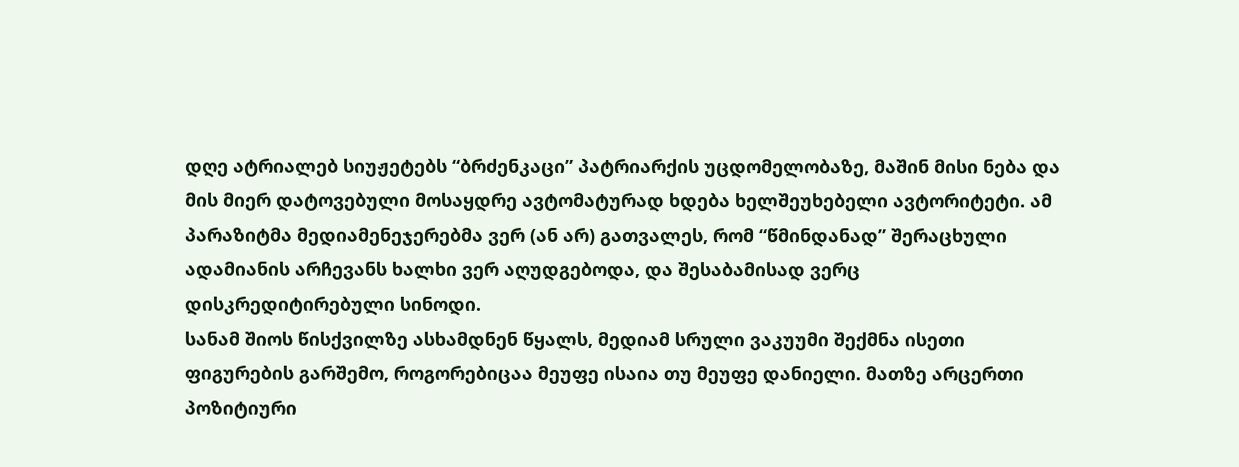დღე ატრიალებ სიუჟეტებს “ბრძენკაცი” პატრიარქის უცდომელობაზე, მაშინ მისი ნება და მის მიერ დატოვებული მოსაყდრე ავტომატურად ხდება ხელშეუხებელი ავტორიტეტი. ამ პარაზიტმა მედიამენეჯერებმა ვერ (ან არ) გათვალეს, რომ “წმინდანად” შერაცხული ადამიანის არჩევანს ხალხი ვერ აღუდგებოდა, და შესაბამისად ვერც დისკრედიტირებული სინოდი.
სანამ შიოს წისქვილზე ასხამდნენ წყალს, მედიამ სრული ვაკუუმი შექმნა ისეთი ფიგურების გარშემო, როგორებიცაა მეუფე ისაია თუ მეუფე დანიელი. მათზე არცერთი პოზიტიური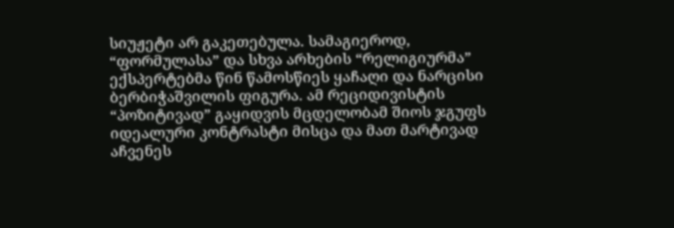სიუჟეტი არ გაკეთებულა. სამაგიეროდ, “ფორმულასა” და სხვა არხების “რელიგიურმა” ექსპერტებმა წინ წამოსწიეს ყაჩაღი და ნარცისი ბერბიჭაშვილის ფიგურა. ამ რეციდივისტის “პოზიტივად” გაყიდვის მცდელობამ შიოს ჯგუფს იდეალური კონტრასტი მისცა და მათ მარტივად აჩვენეს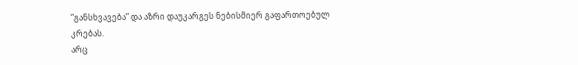“განსხვავება” და აზრი დაუკარგეს ნებისმიერ გაფართოებულ კრებას.
არც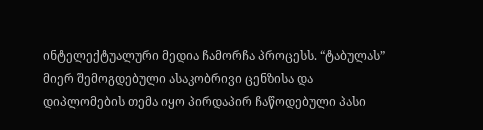ინტელექტუალური მედია ჩამორჩა პროცესს. “ტაბულას” მიერ შემოგდებული ასაკობრივი ცენზისა და დიპლომების თემა იყო პირდაპირ ჩაწოდებული პასი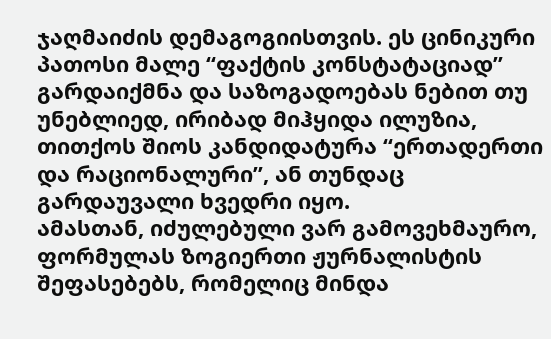ჯაღმაიძის დემაგოგიისთვის. ეს ცინიკური პათოსი მალე “ფაქტის კონსტატაციად” გარდაიქმნა და საზოგადოებას ნებით თუ უნებლიედ, ირიბად მიჰყიდა ილუზია, თითქოს შიოს კანდიდატურა “ერთადერთი და რაციონალური”, ან თუნდაც გარდაუვალი ხვედრი იყო.
ამასთან, იძულებული ვარ გამოვეხმაურო, ფორმულას ზოგიერთი ჟურნალისტის შეფასებებს, რომელიც მინდა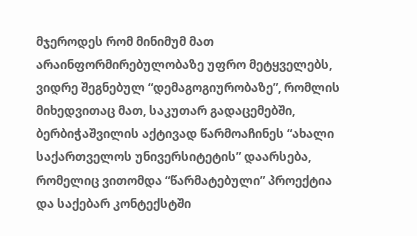მჯეროდეს რომ მინიმუმ მათ არაინფორმირებულობაზე უფრო მეტყველებს, ვიდრე შეგნებულ “დემაგოგიურობაზე”, რომლის მიხედვითაც მათ, საკუთარ გადაცემებში, ბერბიჭაშვილის აქტივად წარმოაჩინეს “ახალი საქართველოს უნივერსიტეტის” დაარსება, რომელიც ვითომდა “წარმატებული” პროექტია და საქებარ კონტექსტში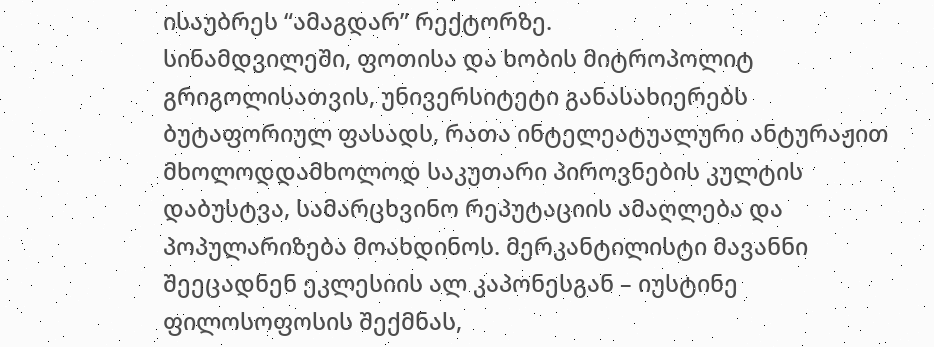ისაუბრეს “ამაგდარ” რექტორზე.
სინამდვილეში, ფოთისა და ხობის მიტროპოლიტ გრიგოლისათვის, უნივერსიტეტი განასახიერებს ბუტაფორიულ ფასადს, რათა ინტელეატუალური ანტურაჟით მხოლოდდამხოლოდ საკუთარი პიროვნების კულტის დაბუსტვა, სამარცხვინო რეპუტაციის ამაღლება და პოპულარიზება მოახდინოს. მერკანტილისტი მავანნი შეეცადნენ ეკლესიის ალ კაპონესგან – იუსტინე ფილოსოფოსის შექმნას,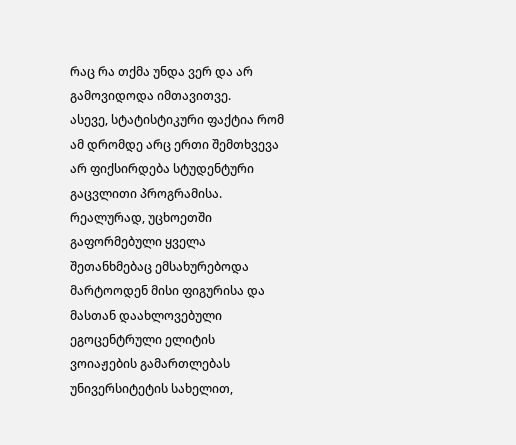რაც რა თქმა უნდა ვერ და არ გამოვიდოდა იმთავითვე.
ასევე, სტატისტიკური ფაქტია რომ ამ დრომდე არც ერთი შემთხვევა არ ფიქსირდება სტუდენტური გაცვლითი პროგრამისა. რეალურად, უცხოეთში გაფორმებული ყველა შეთანხმებაც ემსახურებოდა მარტოოდენ მისი ფიგურისა და მასთან დაახლოვებული ეგოცენტრული ელიტის ვოიაჟების გამართლებას უნივერსიტეტის სახელით,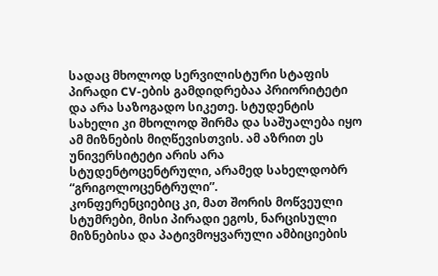სადაც მხოლოდ სერვილისტური სტაფის პირადი CV-ების გამდიდრებაა პრიორიტეტი და არა საზოგადო სიკეთე. სტუდენტის სახელი კი მხოლოდ შირმა და საშუალება იყო ამ მიზნების მიღწევისთვის. ამ აზრით ეს უნივერსიტეტი არის არა სტუდენტოცენტრული, არამედ სახელდობრ “გრიგოლოცენტრული”.
კონფერენციებიც კი, მათ შორის მოწვეული სტუმრები, მისი პირადი ეგოს, ნარცისული მიზნებისა და პატივმოყვარული ამბიციების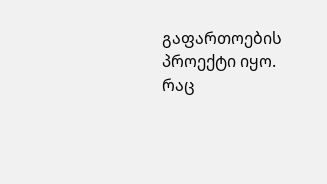გაფართოების პროექტი იყო.
რაც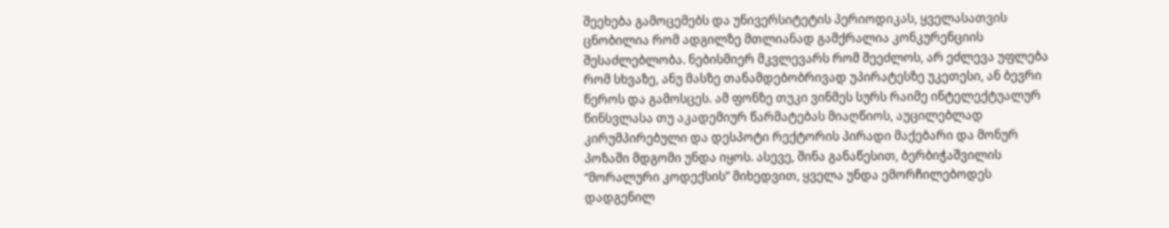შეეხება გამოცემებს და უნივერსიტეტის პერიოდიკას, ყველასათვის ცნობილია რომ ადგილზე მთლიანად გამქრალია კონკურენციის შესაძლებლობა. ნებისმიერ მკვლევარს რომ შეეძლოს, არ ეძლევა უფლება რომ სხვაზე, ანუ მასზე თანამდებობრივად უპირატესზე უკეთესი, ან ბევრი წეროს და გამოსცეს. ამ ფონზე თუკი ვინმეს სურს რაიმე ინტელექტუალურ წინსვლასა თუ აკადემიურ წარმატებას მიაღწიოს, აუცილებლად კირუმპირებული და დესპოტი რექტორის პირადი მაქებარი და მონურ პოზაში მდგომი უნდა იყოს. ასევე, შინა განაწესით, ბერბიჭაშვილის “მორალური კოდექსის” მიხედვით, ყველა უნდა ემორჩილებოდეს დადგენილ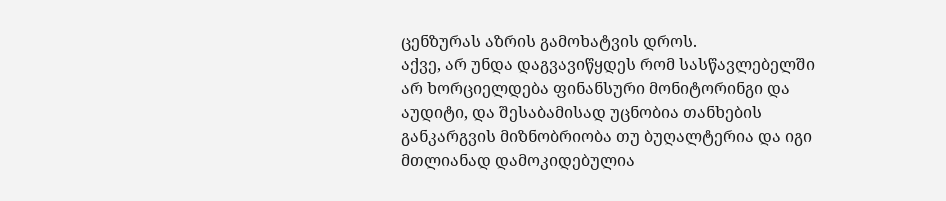ცენზურას აზრის გამოხატვის დროს.
აქვე, არ უნდა დაგვავიწყდეს რომ სასწავლებელში არ ხორციელდება ფინანსური მონიტორინგი და აუდიტი, და შესაბამისად უცნობია თანხების განკარგვის მიზნობრიობა თუ ბუღალტერია და იგი მთლიანად დამოკიდებულია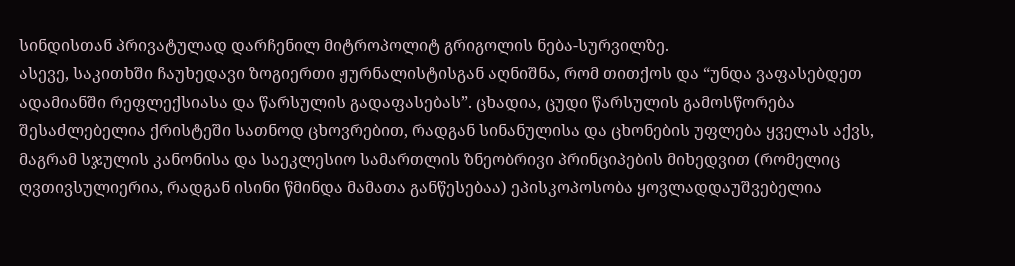სინდისთან პრივატულად დარჩენილ მიტროპოლიტ გრიგოლის ნება-სურვილზე.
ასევე, საკითხში ჩაუხედავი ზოგიერთი ჟურნალისტისგან აღნიშნა, რომ თითქოს და “უნდა ვაფასებდეთ ადამიანში რეფლექსიასა და წარსულის გადაფასებას”. ცხადია, ცუდი წარსულის გამოსწორება შესაძლებელია ქრისტეში სათნოდ ცხოვრებით, რადგან სინანულისა და ცხონების უფლება ყველას აქვს, მაგრამ სჯულის კანონისა და საეკლესიო სამართლის ზნეობრივი პრინციპების მიხედვით (რომელიც ღვთივსულიერია, რადგან ისინი წმინდა მამათა განწესებაა) ეპისკოპოსობა ყოვლადდაუშვებელია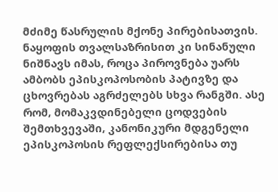მძიმე წასრულის მქონე პირებისათვის. ნაყოფის თვალსაზრისით კი სინანული ნიშნავს იმას, როცა პიროვნება უარს ამბობს ეპისკოპოსობის პატივზე და ცხოვრებას აგრძელებს სხვა რანგში. ასე რომ, მომაკვდინებელი ცოდვების შემთხვევაში, კანონიკური მდგენელი ეპისკოპოსის რეფლექსირებისა თუ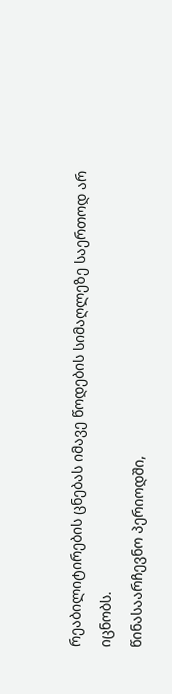რეაბილიტირების ცნებას იმავე წოდების სიმაღლეზე საერთოდ არ იცნობს.
წინასაარჩევნო პერიოდში,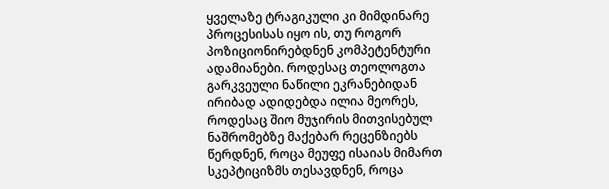ყველაზე ტრაგიკული კი მიმდინარე პროცესისას იყო ის, თუ როგორ პოზიციონირებდნენ კომპეტენტური ადამიანები. როდესაც თეოლოგთა გარკვეული ნაწილი ეკრანებიდან ირიბად ადიდებდა ილია მეორეს, როდესაც შიო მუჯირის მითვისებულ ნაშრომებზე მაქებარ რეცენზიებს წერდნენ, როცა მეუფე ისაიას მიმართ სკეპტიციზმს თესავდნენ, როცა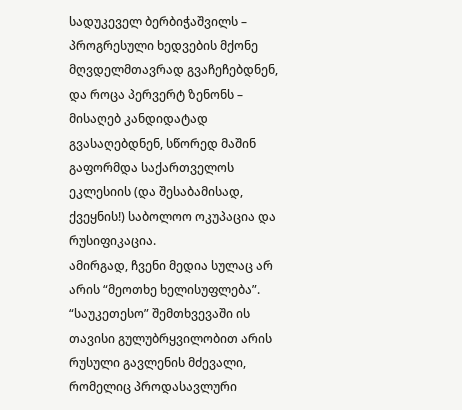სადუკეველ ბერბიჭაშვილს – პროგრესული ხედვების მქონე მღვდელმთავრად გვაჩეჩებდნენ, და როცა პერვერტ ზენონს – მისაღებ კანდიდატად გვასაღებდნენ, სწორედ მაშინ გაფორმდა საქართველოს ეკლესიის (და შესაბამისად, ქვეყნის!) საბოლოო ოკუპაცია და რუსიფიკაცია.
ამირგად, ჩვენი მედია სულაც არ არის “მეოთხე ხელისუფლება”. “საუკეთესო” შემთხვევაში ის თავისი გულუბრყვილობით არის რუსული გავლენის მძევალი, რომელიც პროდასავლური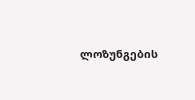ლოზუნგების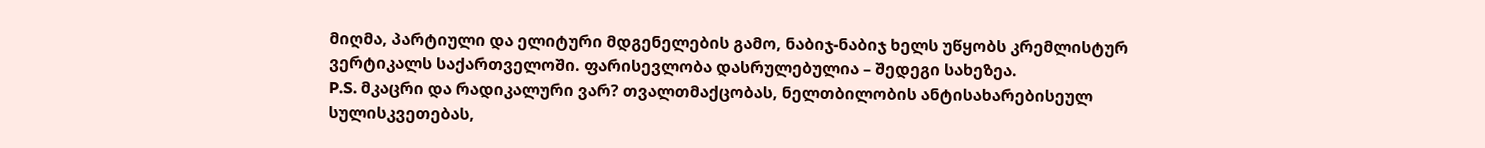მიღმა, პარტიული და ელიტური მდგენელების გამო, ნაბიჯ-ნაბიჯ ხელს უწყობს კრემლისტურ ვერტიკალს საქართველოში. ფარისევლობა დასრულებულია – შედეგი სახეზეა.
P.S. მკაცრი და რადიკალური ვარ? თვალთმაქცობას, ნელთბილობის ანტისახარებისეულ სულისკვეთებას,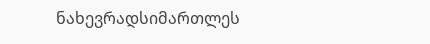ნახევრადსიმართლეს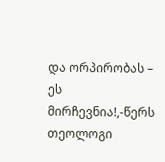და ორპირობას – ეს მირჩევნია!,-წერს თეოლოგი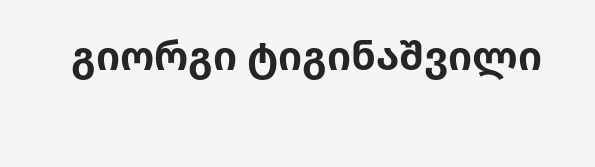გიორგი ტიგინაშვილი